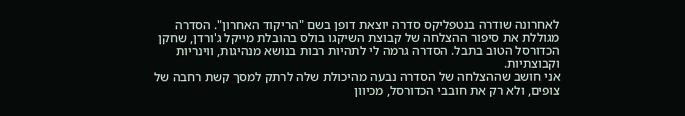לאחרונה שודרה בנטפליקס סדרה יוצאת דופן בשם "הריקוד האחרון". הסדרה מגוללת את סיפור ההצלחה של קבוצת השיקגו בולס בהובלת מייקל ג'ורדן, שחקן הכדורסל הטוב בתבל. הסדרה גרמה לי לתהיות רבות בנושא מנהיגות, ווינריות וקבוצתיות.
אני חושב שההצלחה של הסדרה נבעה מהיכולת שלה לרתק למסך קשת רחבה של צופים, ולא רק את חובבי הכדורסל, מכיוון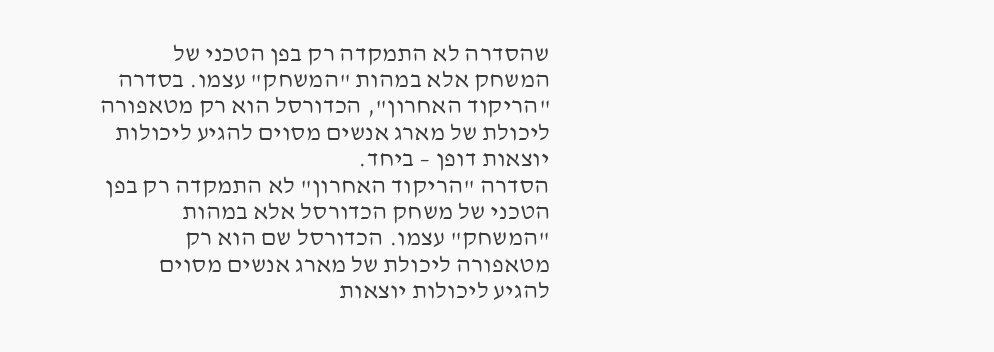שהסדרה לא התמקדה רק בפן הטכני של המשחק אלא במהות "המשחק" עצמו. בסדרה "הריקוד האחרון", הכדורסל הוא רק מטאפורה ליכולת של מארג אנשים מסוים להגיע ליכולות יוצאות דופן – ביחד.
הסדרה "הריקוד האחרון" לא התמקדה רק בפן הטכני של משחק הכדורסל אלא במהות "המשחק" עצמו. הכדורסל שם הוא רק מטאפורה ליכולת של מארג אנשים מסוים להגיע ליכולות יוצאות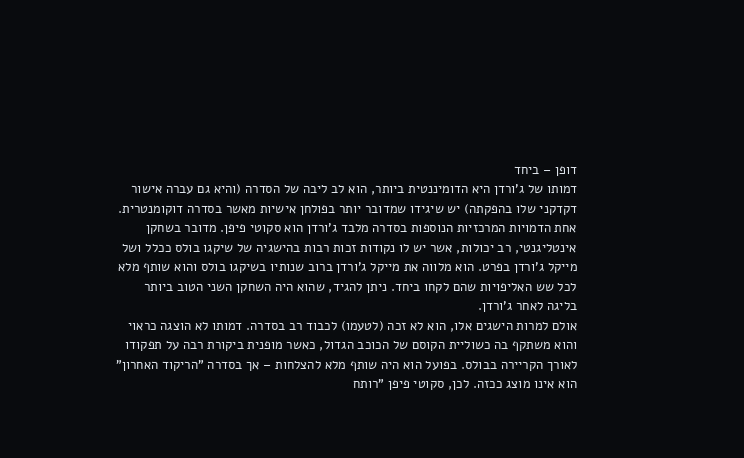דופן – ביחד
דמותו של ג'ורדן היא הדומיננטית ביותר, הוא לב ליבה של הסדרה (והיא גם עברה אישור דקדקני שלו בהפקתה) יש שיגידו שמדובר יותר בפולחן אישיות מאשר בסדרה דוקומנטרית.
אחת הדמויות המרכזיות הנוספות בסדרה מלבד ג'ורדן הוא סקוטי פיפן. מדובר בשחקן אינטליגנטי, רב יכולות, אשר יש לו נקודות זכות רבות בהישגיה של שיקגו בולס ככלל ושל מייקל ג'ורדן בפרט. הוא מלווה את מייקל ג'ורדן ברוב שנותיו בשיקגו בולס והוא שותף מלא לכל שש האליפויות שהם לקחו ביחד. ניתן להגיד, שהוא היה השחקן השני הטוב ביותר בליגה לאחר ג'ורדן.
אולם למרות הישגים אלו, הוא לא זכה (לטעמו) לכבוד רב בסדרה. דמותו לא הוצגה כראוי והוא משתקף בה כשוליית הקוסם של הכוכב הגדול, כאשר מופנית ביקורת רבה על תפקודו לאורך הקריירה בבולס. בפועל הוא היה שותף מלא להצלחות – אך בסדרה "הריקוד האחרון" הוא אינו מוצג ככזה. לכן, סקוטי פיפן "רותח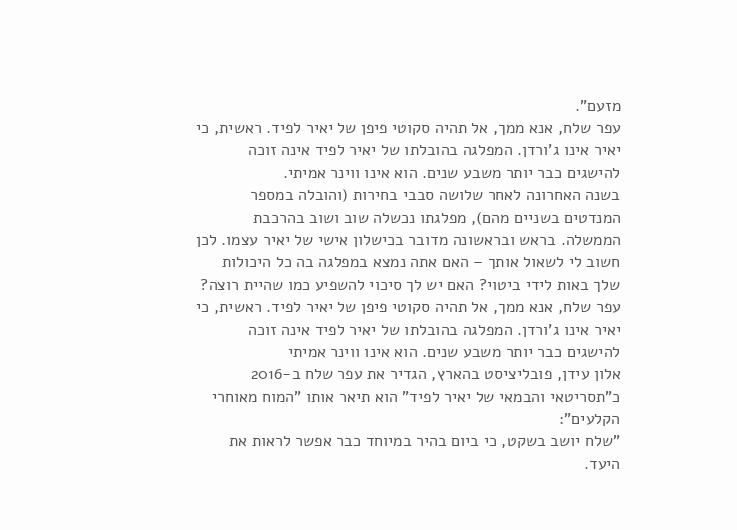מזעם".
עפר שלח, אנא ממך, אל תהיה סקוטי פיפן של יאיר לפיד. ראשית, כי יאיר אינו ג'ורדן. המפלגה בהובלתו של יאיר לפיד אינה זוכה להישגים כבר יותר משבע שנים. הוא אינו ווינר אמיתי.
בשנה האחרונה לאחר שלושה סבבי בחירות (והובלה במספר המנדטים בשניים מהם), מפלגתו נכשלה שוב ושוב בהרכבת הממשלה. בראש ובראשונה מדובר בכישלון אישי של יאיר עצמו. לכן חשוב לי לשאול אותך – האם אתה נמצא במפלגה בה כל היכולות שלך באות לידי ביטוי? האם יש לך סיכוי להשפיע כמו שהיית רוצה?
עפר שלח, אנא ממך, אל תהיה סקוטי פיפן של יאיר לפיד. ראשית, כי יאיר אינו ג'ורדן. המפלגה בהובלתו של יאיר לפיד אינה זוכה להישגים כבר יותר משבע שנים. הוא אינו ווינר אמיתי
אלון עידן, פובליציסט בהארץ, הגדיר את עפר שלח ב-2016 כ"תסריטאי והבמאי של יאיר לפיד" הוא תיאר אותו "המוח מאוחרי הקלעים":
"שלח יושב בשקט, כי ביום בהיר במיוחד כבר אפשר לראות את היעד.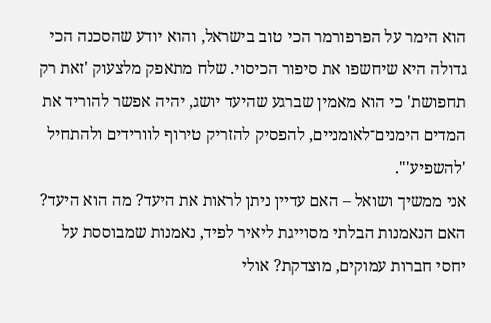הוא הימר על הפרפורמר הכי טוב בישראל, והוא יודע שהסכנה הכי גדולה היא שיחשפו את סיפור הכיסוי. שלח מתאפק מלצעוק 'זאת רק תחפושת' כי הוא מאמין שברגע שהיעד יושג, יהיה אפשר להוריד את המדים הימנים־לאומניים, להפסיק להזריק טירוף לוורידים ולהתחיל 'להשפיע'".
אני ממשיך ושואל – האם עדיין ניתן לראות את היעד? מה הוא היעד? האם הנאמנות הבלתי מסוייגת ליאיר לפיד, נאמנות שמבוססת על יחסי חברות עמוקים, מוצדקת? אולי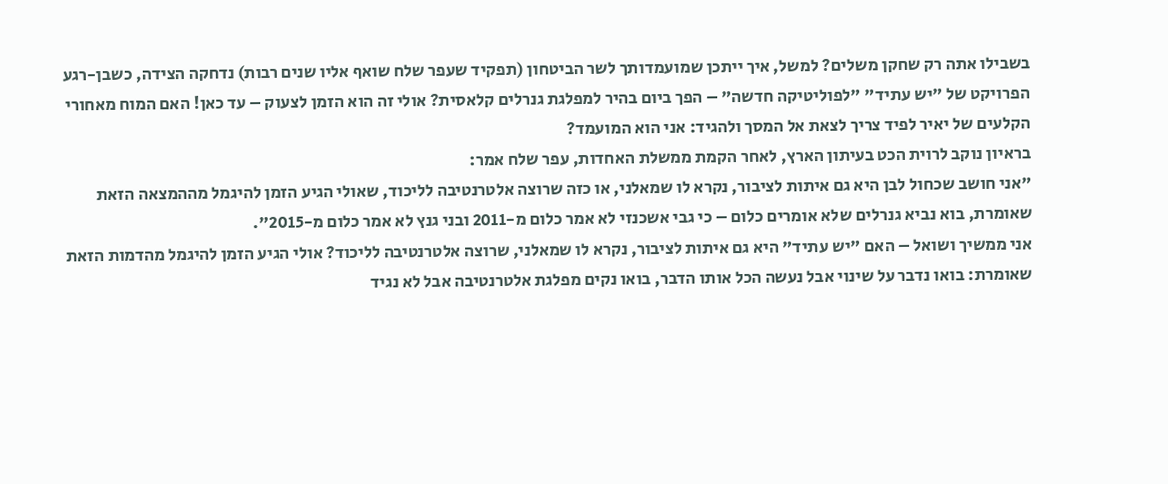בשבילו אתה רק שחקן משלים? למשל, איך ייתכן שמועמדותך לשר הביטחון (תפקיד שעפר שלח שואף אליו שנים רבות) נדחקה הצידה, כשבן-רגע הפרויקט של "יש עתיד" "לפוליטיקה חדשה" – הפך ביום בהיר למפלגת גנרלים קלאסית? אולי זה הוא הזמן לצעוק – עד כאן! האם המוח מאחורי הקלעים של יאיר לפיד צריך לצאת אל המסך ולהגיד: אני הוא המועמד?
בראיון נוקב לרוית הכט בעיתון הארץ, לאחר הקמת ממשלת האחדות, עפר שלח אמר:
"אני חושב שכחול לבן היא גם איתות לציבור, נקרא לו שמאלני, או כזה שרוצה אלטרנטיבה לליכוד, שאולי הגיע הזמן להיגמל מההמצאה הזאת שאומרת, בוא נביא גנרלים שלא אומרים כלום – כי גבי אשכנזי לא אמר כלום מ-2011 ובני גנץ לא אמר כלום מ-2015".
אני ממשיך ושואל – האם "יש עתיד" היא גם איתות לציבור, נקרא לו שמאלני, שרוצה אלטרנטיבה לליכוד? אולי הגיע הזמן להיגמל מהדמות הזאת שאומרת: בואו נדבר על שינוי אבל נעשה הכל אותו הדבר, בואו נקים מפלגת אלטרנטיבה אבל לא נגיד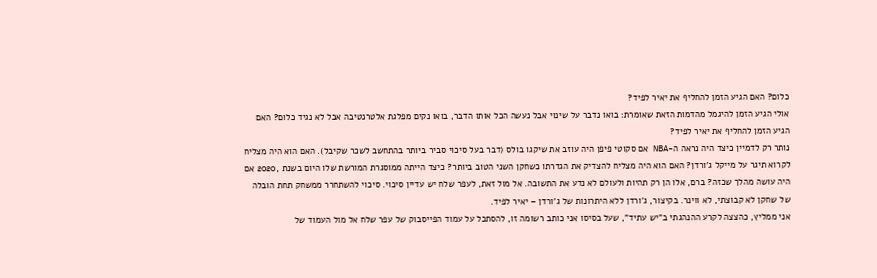כלום? האם הגיע הזמן להחליף את יאיר לפיד?
אולי הגיע הזמן להיגמל מהדמות הזאת שאומרת: בואו נדבר על שינוי אבל נעשה הכל אותו הדבר, בואו נקים מפלגת אלטרנטיבה אבל לא נגיד כלום? האם הגיע הזמן להחליף את יאיר לפיד?
נותר רק לדמיין כיצד היה נראה ה-NBA אם סקוטי פיפן היה עוזב את שיקגו בולס (דבר בעל סיכוי סביר ביותר בהתחשב לשכר שקיבל). האם הוא היה מצליח לקרוא תיגר על מייקל ג'ורדן? האם הוא היה מצליח להצדיק את הגדרתו כשחקן השני הטוב ביותר? כיצד הייתה ממוסגרת המורשת שלו היום בשנת ,2020 אם היה עושה מהלך שכזה? ברם, אלו הן רק תהיות ולעולם לא נדע את התשובה. אל מול זאת, לעפר שלח יש עדיין סיכוי. סיכוי להשתחרר ממשחק תחת הובלה של שחקן לא קבוצתי, לא ווינר. בקיצור, ג'ורדן ללא היתרונות של ג'ורדן – יאיר לפיד.
אני ממליץ, כהצצה לקרע ההנהגתי ב"יש עתיד", שעל בסיסו אני כותב רשומה זו, להסתכל על עמוד הפייסבוק של עפר שלח אל מול העמוד של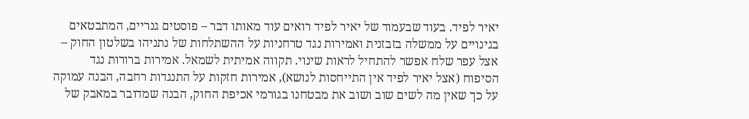יאיר לפיד. בעוד שבעמוד של יאיר לפיד רואים עוד מאותו דבר – פוסטים גנריים, המתבטאים בגינויים על ממשלה בזבזנית ואמירות נגד טרחניות על ההשתלחות של נתניהו בשלטון החוק – אצל עפר שלח אפשר להתחיל לראות שינוי. תקווה אמיתית לשמאל. אמירות ברורות נגד הסיפוח (אצל יאיר לפיד אין התייחסות לנושא), אמירות חזקות על התנגדות רחבה, הבנה עמוקה על כך שאין מה לשים שוב ושוב את מבטחנו בגורמי אכיפת החוק, הבנה שמדובר במאבק של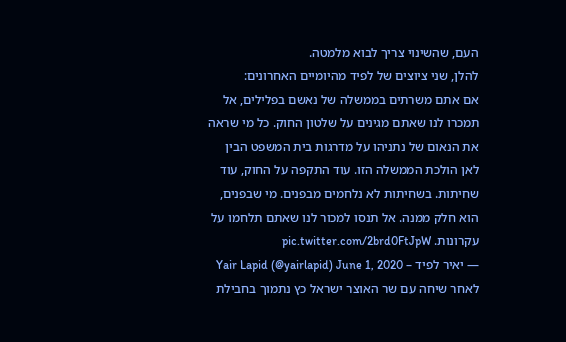העם, שהשינוי צריך לבוא מלמטה.
להלן, שני ציוצים של לפיד מהיומיים האחרונים:
אם אתם משרתים בממשלה של נאשם בפלילים, אל תמכרו לנו שאתם מגינים על שלטון החוק. כל מי שראה את הנאום של נתניהו על מדרגות בית המשפט הבין לאן הולכת הממשלה הזו. עוד התקפה על החוק, עוד שחיתות. בשחיתות לא נלחמים מבפנים. מי שבפנים, הוא חלק ממנה. אל תנסו למכור לנו שאתם תלחמו על עקרונות. pic.twitter.com/2brd0FtJpW
— יאיר לפיד – Yair Lapid (@yairlapid) June 1, 2020
לאחר שיחה עם שר האוצר ישראל כץ נתמוך בחבילת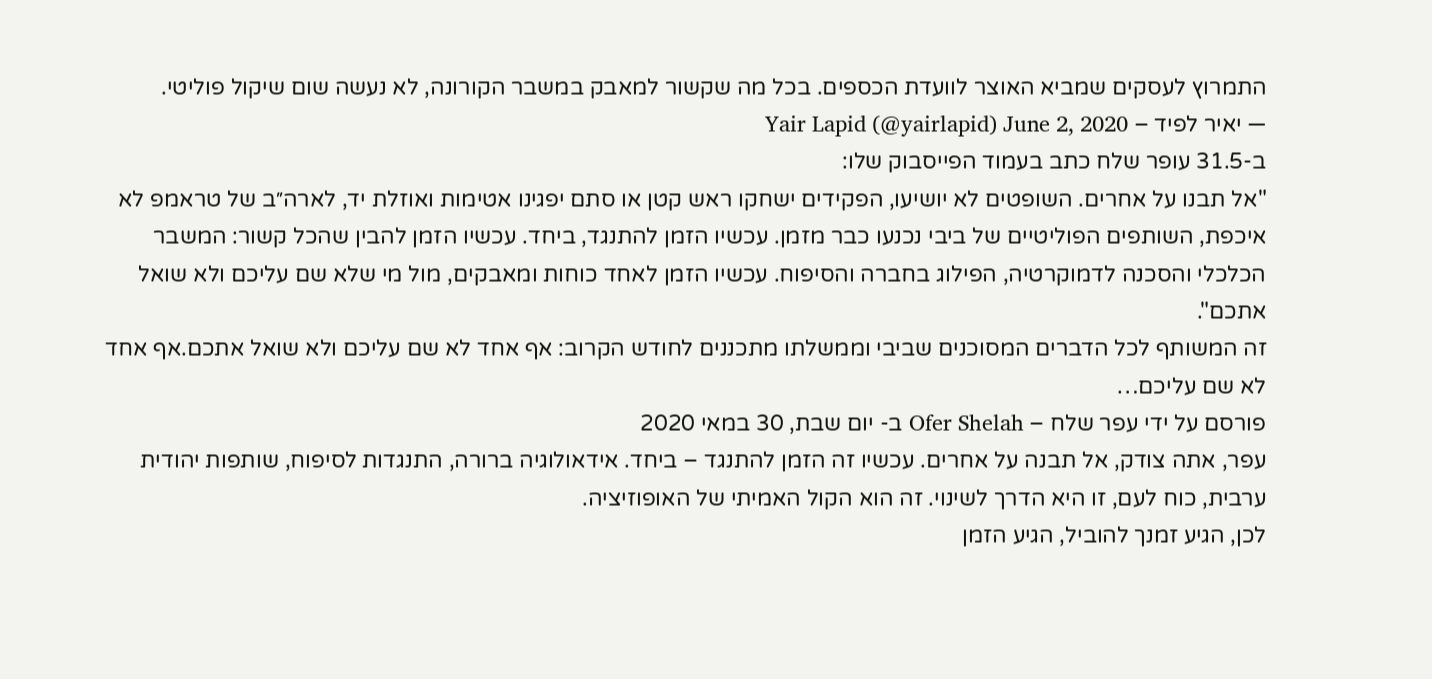התמרוץ לעסקים שמביא האוצר לוועדת הכספים. בכל מה שקשור למאבק במשבר הקורונה, לא נעשה שום שיקול פוליטי.
— יאיר לפיד – Yair Lapid (@yairlapid) June 2, 2020
ב-31.5 עופר שלח כתב בעמוד הפייסבוק שלו:
"אל תבנו על אחרים. השופטים לא יושיעו, הפקידים ישחקו ראש קטן או סתם יפגינו אטימות ואוזלת יד, לארה״ב של טראמפ לא איכפת, השותפים הפוליטיים של ביבי נכנעו כבר מזמן. עכשיו הזמן להתנגד, ביחד. עכשיו הזמן להבין שהכל קשור: המשבר הכלכלי והסכנה לדמוקרטיה, הפילוג בחברה והסיפוח. עכשיו הזמן לאחד כוחות ומאבקים, מול מי שלא שם עליכם ולא שואל אתכם".
זה המשותף לכל הדברים המסוכנים שביבי וממשלתו מתכננים לחודש הקרוב: אף אחד לא שם עליכם ולא שואל אתכם.אף אחד לא שם עליכם…
פורסם על ידי עפר שלח – Ofer Shelah ב- יום שבת, 30 במאי 2020
עפר, אתה צודק, אל תבנה על אחרים. עכשיו זה הזמן להתנגד – ביחד. אידאולוגיה ברורה, התנגדות לסיפוח, שותפות יהודית ערבית, כוח לעם, זו היא הדרך לשינוי. זה הוא הקול האמיתי של האופוזיציה.
לכן, הגיע זמנך להוביל, הגיע הזמן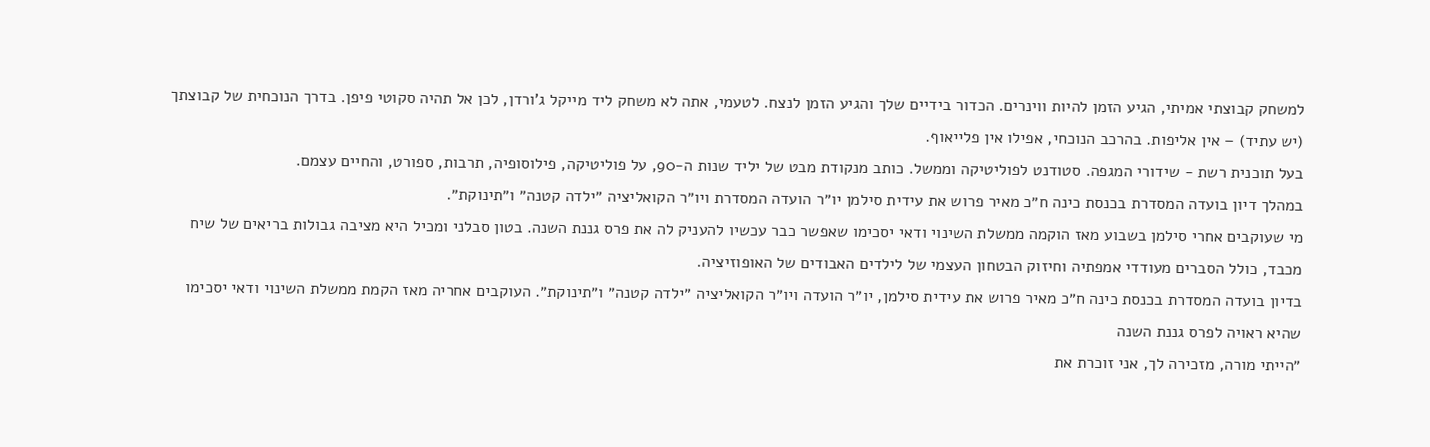למשחק קבוצתי אמיתי, הגיע הזמן להיות ווינרים. הכדור בידיים שלך והגיע הזמן לנצח. לטעמי, אתה לא משחק ליד מייקל ג'ורדן, לכן אל תהיה סקוטי פיפן. בדרך הנוכחית של קבוצתך (יש עתיד) – אין אליפות. בהרכב הנוכחי, אפילו אין פלייאוף.
בעל תוכנית רשת - שידורי המגפה. סטודנט לפוליטיקה וממשל. כותב מנקודת מבט של יליד שנות ה-90, על פוליטיקה, פילוסופיה, תרבות, ספורט, והחיים עצמם.
במהלך דיון בועדה המסדרת בכנסת כינה ח״כ מאיר פרוש את עידית סילמן יו״ר הועדה המסדרת ויו״ר הקואליציה ״ילדה קטנה״ ו״תינוקת״.
מי שעוקבים אחרי סילמן בשבוע מאז הוקמה ממשלת השינוי ודאי יסכימו שאפשר כבר עכשיו להעניק לה את פרס גננת השנה. בטון סבלני ומכיל היא מציבה גבולות בריאים של שיח מכבד, כולל הסברים מעודדי אמפתיה וחיזוק הבטחון העצמי של לילדים האבודים של האופוזיציה.
בדיון בועדה המסדרת בכנסת כינה ח״כ מאיר פרוש את עידית סילמן, יו״ר הועדה ויו״ר הקואליציה ״ילדה קטנה״ ו״תינוקת״. העוקבים אחריה מאז הקמת ממשלת השינוי ודאי יסכימו שהיא ראויה לפרס גננת השנה
״הייתי מורה, מזכירה לך, אני זוכרת את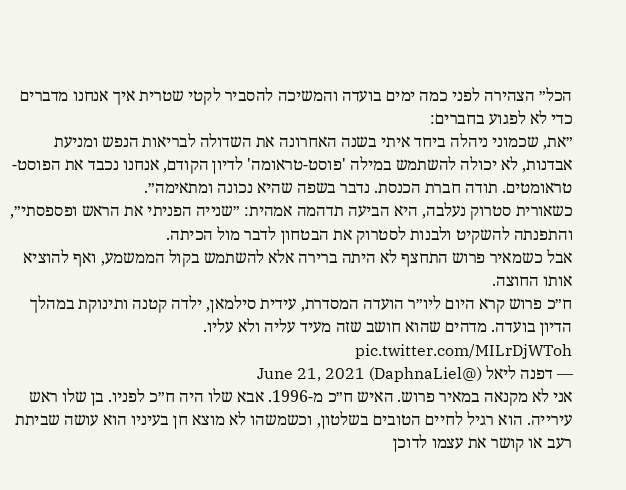הכל״ הצהירה לפני כמה ימים בועדה והמשיכה להסביר לקטי שטרית איך אנחנו מדברים כדי לא לפגוע בחברים:
״את, שכמוני ניהלה ביחד איתי בשנה האחרונה את השדולה לבריאות הנפש ומניעת אבדנות, לא יכולה להשתמש במילה 'פוסט-טראומה' לדיון הקודם, אנחנו נכבד את הפוסט-טראומטים. תודה חברת הכנסת. נדבר בשפה שהיא נכונה ומתאימה״.
כשאורית סטרוק נעלבה, היא הביעה תדהמה אמהית: ״שנייה הפניתי את הראש ופספסתי״, והתפנתה להשקיט ולבנות לסטרוק את הבטחון לדבר מול הכיתה.
אבל כשמאיר פרוש התחצף לא היתה ברירה אלא להשתמש בקול הממשמע, ואף להוציא אותו החוצה.
ח״כ פרוש קרא היום ליו״ר הועדה המסדרת, עידית סילמאן, ילדה קטנה ותינוקת במהלך הדיון בועדה. מדהים שהוא חושב שזה מעיד עליה ולא עליו. pic.twitter.com/MILrDjWToh
— דפנה ליאל (@DaphnaLiel) June 21, 2021
אני לא מקנאה במאיר פרוש. האיש ח״כ מ-1996. אבא שלו היה ח״כ לפניו. בן שלו ראש עירייה. הוא רגיל לחיים הטובים בשלטון, וכשמשהו לא מוצא חן בעיניו הוא עושה שביתת רעב או קושר את עצמו לדוכן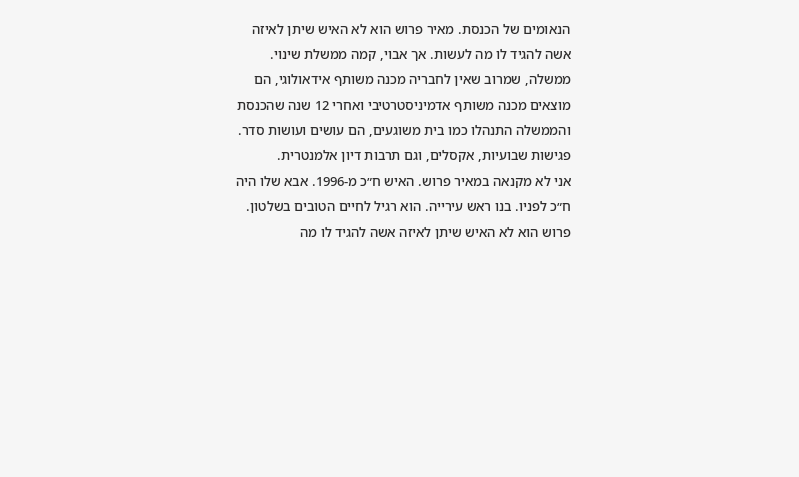הנאומים של הכנסת. מאיר פרוש הוא לא האיש שיתן לאיזה אשה להגיד לו מה לעשות. אך אבוי, קמה ממשלת שינוי. ממשלה, שמרוב שאין לחבריה מכנה משותף אידאולוגי, הם מוצאים מכנה משותף אדמיניסטרטיבי ואחרי 12 שנה שהכנסת והממשלה התנהלו כמו בית משוגעים, הם עושים ועושות סדר. פגישות שבועיות, אקסלים, וגם תרבות דיון אלמנטרית.
אני לא מקנאה במאיר פרוש. האיש ח״כ מ-1996. אבא שלו היה ח״כ לפניו. בנו ראש עירייה. הוא רגיל לחיים הטובים בשלטון. פרוש הוא לא האיש שיתן לאיזה אשה להגיד לו מה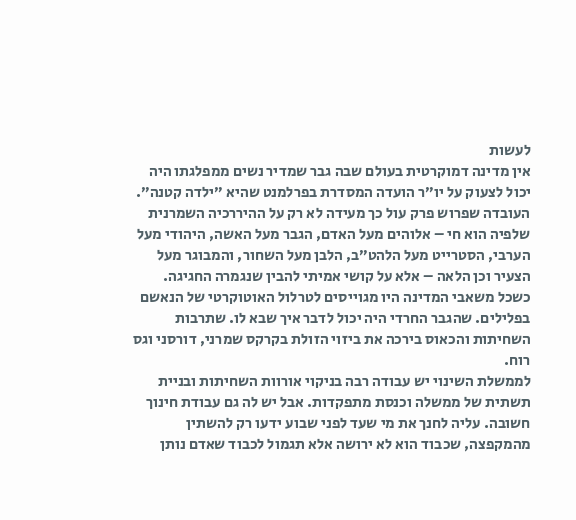לעשות
אין מדינה דמוקרטית בעולם שבה גבר שמדיר נשים ממפלגתו היה יכול לצעוק על יו״ר הועדה המסדרת בפרלמנט שהיא ״ילדה קטנה״. העובדה שפרוש פרק עול כך מעידה לא רק על ההיררכיה השמרנית שלפיה הוא חי – אלוהים מעל האדם, הגבר מעל האשה, היהודי מעל הערבי, הסטרייט מעל הלהט״ב, הלבן מעל השחור, והמבוגר מעל הצעיר וכן הלאה – אלא על קושי אמיתי להבין שנגמרה החגיגה.
כשכל משאבי המדינה היו מגוייסים לטרלול האוטוקרטי של הנאשם בפלילים. שהגבר החרדי היה יכול לדבר איך שבא לו. שתרבות השחיתות והכאוס בירכה את ביזוי הזולת בקרקס שמרני, דורסני וגס רוח.
לממשלת השינוי יש עבודה רבה בניקוי אורוות השחיתות ובניית תשתית של ממשלה וכנסת מתפקדות. אבל יש לה גם עבודת חינוך חשובה. עליה לחנך את מי שעד לפני שבוע ידעו רק להשתין מהמקפצה, שכבוד הוא לא ירושה אלא תגמול לכבוד שאדם נותן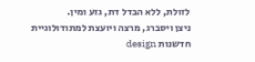לזולת, ללא הבדל דת, גזע ומין.
ניצן ויסברג, מרצה ויועצת למתודולוגיית חדשנות design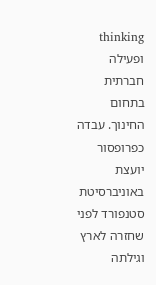thinking ופעילה חברתית בתחום החינוך. עבדה כפרופסור יועצת באוניברסיטת סטנפורד לפני שחזרה לארץ וגילתה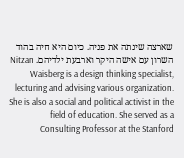שארצה שינתה את פניה. כיום היא חיה בהוד השרון עם אישה היקר וארבעת ילדיהם. Nitzan Waisberg is a design thinking specialist, lecturing and advising various organization. She is also a social and political activist in the field of education. She served as a Consulting Professor at the Stanford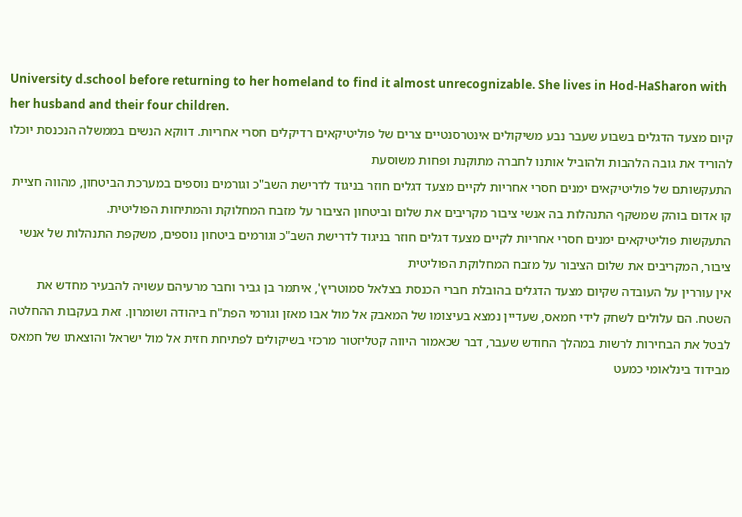University d.school before returning to her homeland to find it almost unrecognizable. She lives in Hod-HaSharon with her husband and their four children.
קיום מצעד הדגלים בשבוע שעבר נבע משיקולים אינטרסנטיים צרים של פוליטיקאים רדיקלים חסרי אחריות. דווקא הנשים בממשלה הנכנסת יוכלו להוריד את גובה הלהבות ולהוביל אותנו לחברה מתוקנת ופחות משוסעת
התעקשותם של פוליטיקאים ימנים חסרי אחריות לקיים מצעד דגלים חוזר בניגוד לדרישת השב"כ וגורמים נוספים במערכת הביטחון, מהווה חציית קו אדום בוהק שמשקף התנהלות בה אנשי ציבור מקריבים את שלום וביטחון הציבור על מזבח המחלוקת והמתיחות הפוליטית.
התעקשות פוליטיקאים ימנים חסרי אחריות לקיים מצעד דגלים חוזר בניגוד לדרישת השב"כ וגורמים ביטחון נוספים, משקפת התנהלות של אנשי ציבור, המקריבים את שלום הציבור על מזבח המחלוקת הפוליטית
אין עוררין על העובדה שקיום מצעד הדגלים בהובלת חברי הכנסת בצלאל סמוטריץ', איתמר בן גביר וחבר מרעיהם עשויה להבעיר מחדש את השטח. הם עלולים לשחק לידי חמאס, שעדיין נמצא בעיצומו של המאבק אל מול אבו מאזן וגורמי הפת"ח ביהודה ושומרון. זאת בעקבות ההחלטה לבטל את הבחירות לרשות במהלך החודש שעבר, דבר שכאמור היווה קטליזטור מרכזי בשיקולים לפתיחת חזית אל מול ישראל והוצאתו של חמאס מבידוד בינלאומי כמעט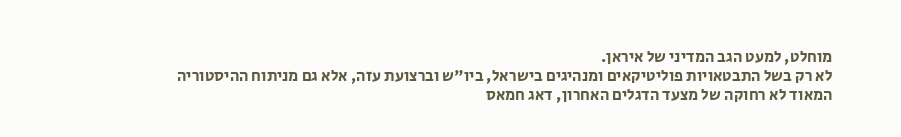מוחלט, למעט הגב המדיני של איראן.
לא רק בשל התבטאויות פוליטיקאים ומנהיגים בישראל, ביו"ש וברצועת עזה, אלא גם מניתוח ההיסטוריה המאוד לא רחוקה של מצעד הדגלים האחרון, דאג חמאס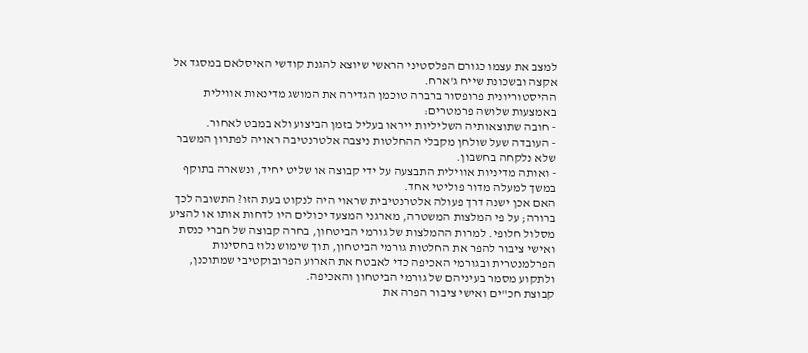למצב את עצמו כגורם הפלסטיני הראשי שיוצא להגנת קודשי האיסלאם במסגד אל אקצה ובשכונת שייח ג'ארח.
ההיסטוריונית פרופסור ברברה טוכמן הגדירה את המושג מדינאות אווילית באמצעות שלושה פרמטרים:
- חובה שתוצאותיה השליליות ייראו בעליל בזמן הביצוע ולא במבט לאחור.
- העובדה שעל שולחן מקבלי ההחלטות ניצבה אלטרנטיבה ראויה לפתרון המשבר שלא נלקחה בחשבון.
- ואותה מדיניות אווילית התבצעה על ידי קבוצה או שליט יחיד, ונשארה בתוקף במשך למעלה מדור פוליטי אחד.
האם אכן ישנה דרך פעולה אלטרנטיבית שראוי היה לנקוט בעת הזו? התשובה לכך ברורה; על פי המלצות המשטרה, מארגני המצעד יכולים היו לדחות אותו או להציע מסלול חלופי. למרות ההמלצות של גורמי הביטחון, בחרה קבוצה של חברי כנסת ואישי ציבור להפר את החלטות גורמי הביטחון, תוך שימוש נלוז בחסינות הפרלמנטרית ובגורמי האכיפה כדי לאבטח את הארוע הפרובוקטיבי שמתוכנן, ולתקוע מסמר בעיניהם של גורמי הביטחון והאכיפה.
קבוצת חכ"ים ואישי ציבור הפרה את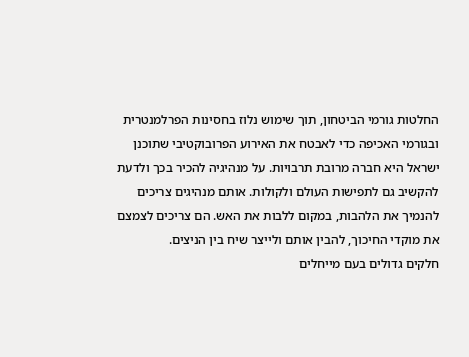החלטות גורמי הביטחון, תוך שימוש נלוז בחסינות הפרלמנטרית ובגורמי האכיפה כדי לאבטח את האירוע הפרובוקטיבי שתוכנן
ישראל היא חברה מרובת תרבויות. על מנהיגיה להכיר בכך ולדעת להקשיב גם לתפישות העולם ולקולות. אותם מנהיגים צריכים להנמיך את הלהבות, במקום ללבות את האש. הם צריכים לצמצם את מוקדי החיכוך, להבין אותם ולייצר שיח בין הניצים.
חלקים גדולים בעם מייחלים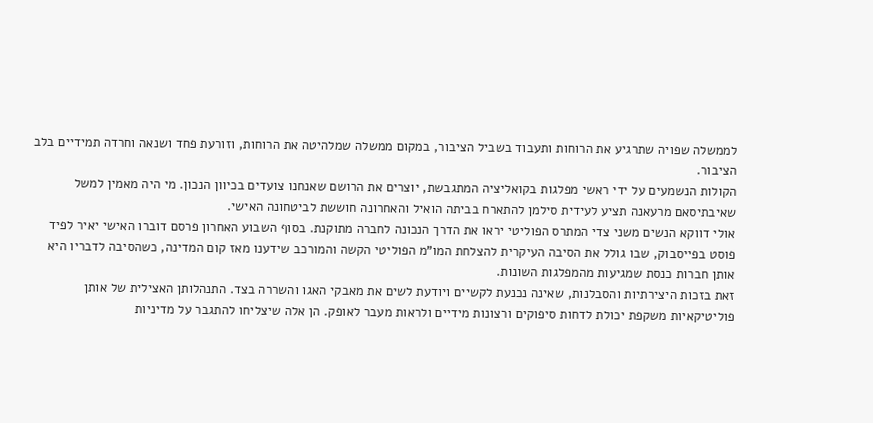לממשלה שפויה שתרגיע את הרוחות ותעבוד בשביל הציבור, במקום ממשלה שמלהיטה את הרוחות, וזורעת פחד ושנאה וחרדה תמידיים בלב הציבור.
הקולות הנשמעים על ידי ראשי מפלגות בקואליציה המתגבשת, יוצרים את הרושם שאנחנו צועדים בכיוון הנכון. מי היה מאמין למשל שאיבתיסאם מרעאנה תציע לעידית סילמן להתארח בביתה הואיל והאחרונה חוששת לביטחונה האישי.
אולי דווקא הנשים משני צדי המתרס הפוליטי יראו את הדרך הנכונה לחברה מתוקנת. בסוף השבוע האחרון פרסם דוברו האישי יאיר לפיד פוסט בפייסבוק, שבו גולל את הסיבה העיקרית להצלחת המו"מ הפוליטי הקשה והמורכב שידענו מאז קום המדינה, כשהסיבה לדבריו היא אותן חברות כנסת שמגיעות מהמפלגות השונות.
זאת בזכות היצירתיות והסבלנות, שאינה נכנעת לקשיים ויודעת לשים את מאבקי האגו והשררה בצד. התנהלותן האצילית של אותן פוליטיקאיות משקפת יכולת לדחות סיפוקים ורצונות מידיים ולראות מעבר לאופק. הן אלה שיצליחו להתגבר על מדיניות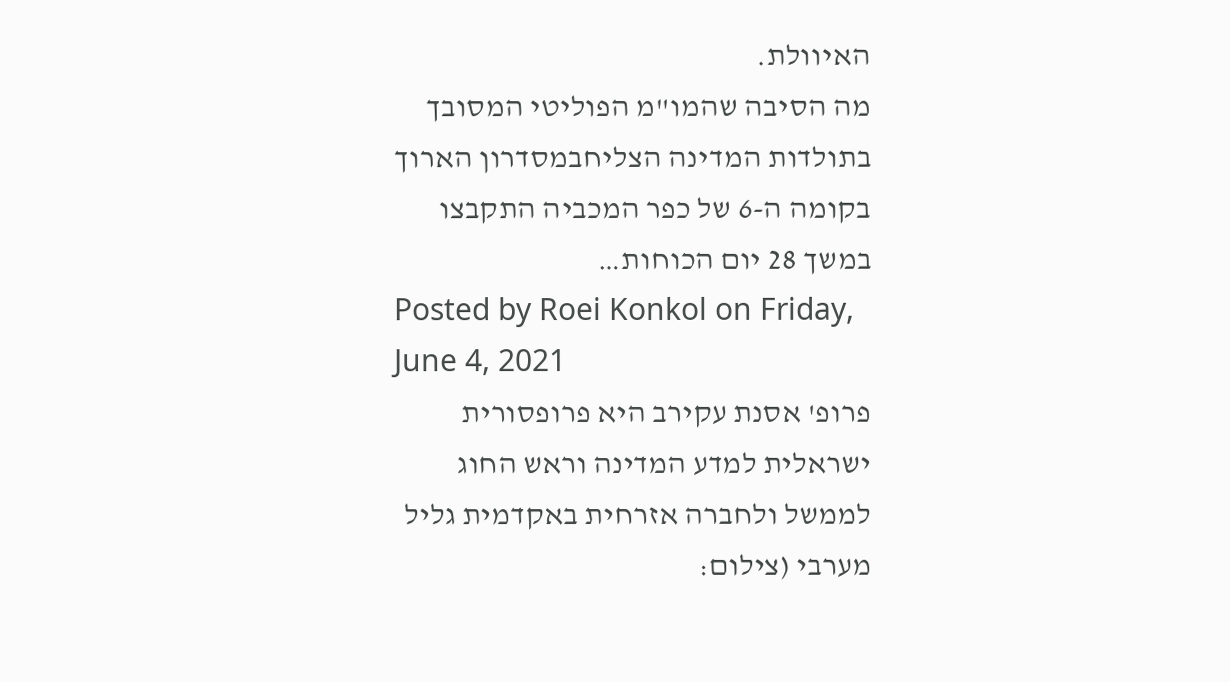האיוולת.
מה הסיבה שהמו"מ הפוליטי המסובך בתולדות המדינה הצליחבמסדרון הארוך בקומה ה-6 של כפר המכביה התקבצו במשך 28 יום הכוחות…
Posted by Roei Konkol on Friday, June 4, 2021
פרופ' אסנת עקירב היא פרופסורית ישראלית למדע המדינה וראש החוג לממשל ולחברה אזרחית באקדמית גליל מערבי (צילום: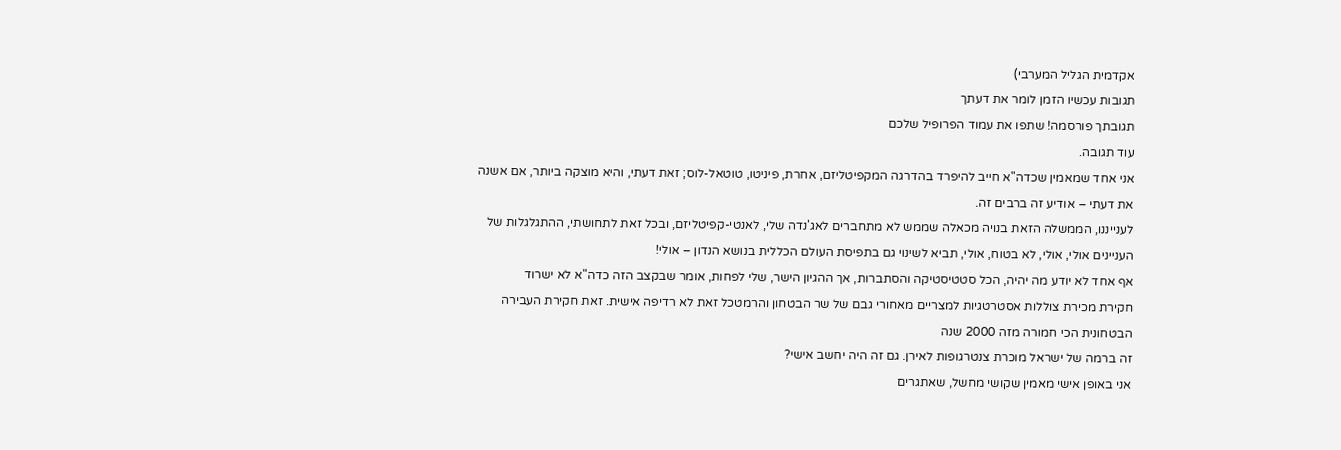אקדמית הגליל המערבי)
תגובות עכשיו הזמן לומר את דעתך
תגובתך פורסמה! שתפו את עמוד הפרופיל שלכם
עוד תגובה.
אני אחד שמאמין שכדה"א חייב להיפרד בהדרגה המקפיטליזם, אחרת, פיניטו, טוטאל-לוס; זאת דעתי, והיא מוצקה ביותר, אם אשנה את דעתי – אודיע זה ברבים זה.
לענייננו, הממשלה הזאת בנויה מכאלה שממש לא מתחברים לאג'נדה שלי, לאנטי-קפיטליזם, ובכל זאת לתחושתי, ההתגלגלות של העניינים אולי, אולי, לא בטוח, אולי, תביא לשינוי גם בתפיסת העולם הכללית בנושא הנדון – אולי!
אף אחד לא יודע מה יהיה, הכל סטטיסטיקה והסתברות, אך ההגיון הישר, שלי לפחות, אומר שבקצב הזה כדה"א לא ישרוד
חקירת מכירת צוללות אסטרטגיות למצריים מאחורי גבם של שר הבטחון והרמטכל זאת לא רדיפה אישית. זאת חקירת העבירה הבטחונית הכי חמורה מזה 2000 שנה
זה ברמה של ישראל מוכרת צנטרגופות לאירן. גם זה היה יחשב אישי?
אני באופן אישי מאמין שקושי מחשל, שאתגרים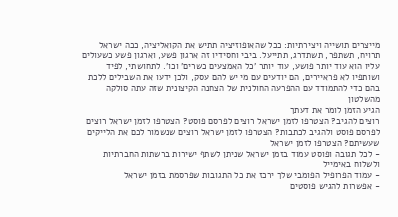מייצרים תושייה ויצירתיות: ככל שהאופוזיציה תתיש את הקואליציה, ככה ישראל תרויח, תשתפר, תשתדרג, תתייעל. ביבי וחסידיו זה ארגון פשע, וארגון פשע כשעולים עליו הוא עוד יותר פושע, עוד יותר 'כל האמצעים כשרים' וכו'. לתחושתי, לפיד ושותפיו לא פראיירים, הם יודעים עם מי יש להם עסק, ולכן ידעו את השבילים ללכת בהם כדי להתמודד עם ההפרעה החולנית של הצחנה הקיצונית שזה עתה סולקה מהשלטון
הגיע הזמן לומר את דעתך
רוצים להגיב? הצטרפו לזמן ישראל רוצים לפרסם פוסט? הצטרפו לזמן ישראל רוצים לפרסם פוסט ולהגיב לכתבות? הצטרפו לזמן ישראל רוצים שנשמור לכם את הלייקים שעשיתם? הצטרפו לזמן ישראל
- לכל תגובה ופוסט עמוד בזמן ישראל שניתן לשתף ישירות ברשתות החברתיות ולשלוח באימייל
- עמוד הפרופיל הפומבי שלך ירכז את כל התגובות שפרסמת בזמן ישראל
- אפשרות להגיש פוסטים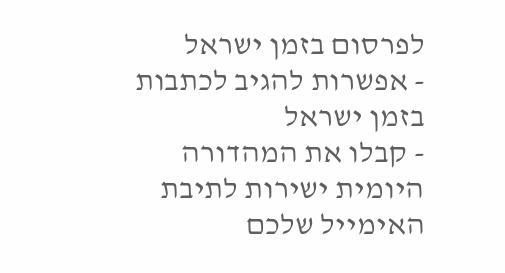לפרסום בזמן ישראל
- אפשרות להגיב לכתבות בזמן ישראל
- קבלו את המהדורה היומית ישירות לתיבת האימייל שלכם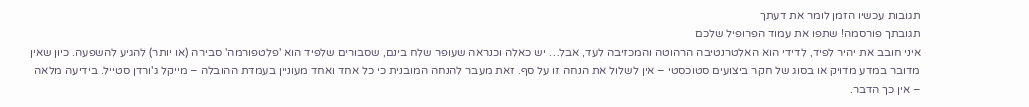תגובות עכשיו הזמן לומר את דעתך
תגובתך פורסמה! שתפו את עמוד הפרופיל שלכם
איני חובב את יהיר לפיד, לדידי הוא האלטרנטיבה הרהוטה והמכזיבה לעד, אבל… יש כאלה וכנראה שעופר שלח בינם, שסבורים שלפיד הוא 'פלטפורמה' סבירה (או יותר) להגיע להשפעה. כיון שאין מדובר במדע מדויק או בסוג של חקר ביצועים סטוכסטי – אין לשלול את הנחה זו על סף. זאת מעבר להנחה המובנית כי כל אחד ואחד מעוניין בעמדת ההובלה – מייקל ג'ורדן סטייל. בידיעה מלאה – אין כך הדבר.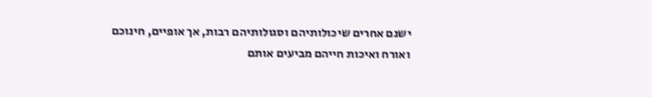ישנם אחרים שיכולותיהם וסגולותיהם רבות, אך אופיים, חינוכם ואורח ואיכות חייהם מביעים אותם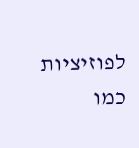לפוזיציות כמו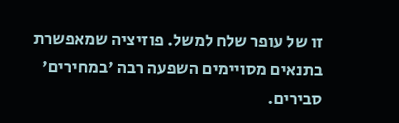זו של עופר שלח למשל. פוזיציה שמאפשרת בתנאים מסויימים השפעה רבה 'במחירים' סבירים.